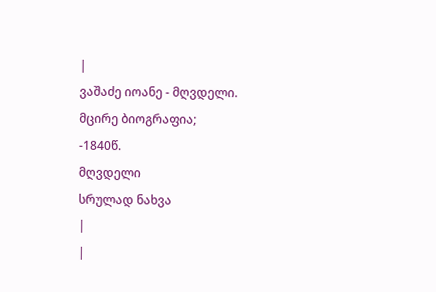|
ვაშაძე იოანე - მღვდელი.
მცირე ბიოგრაფია;
-1840წ.
მღვდელი
სრულად ნახვა
|
|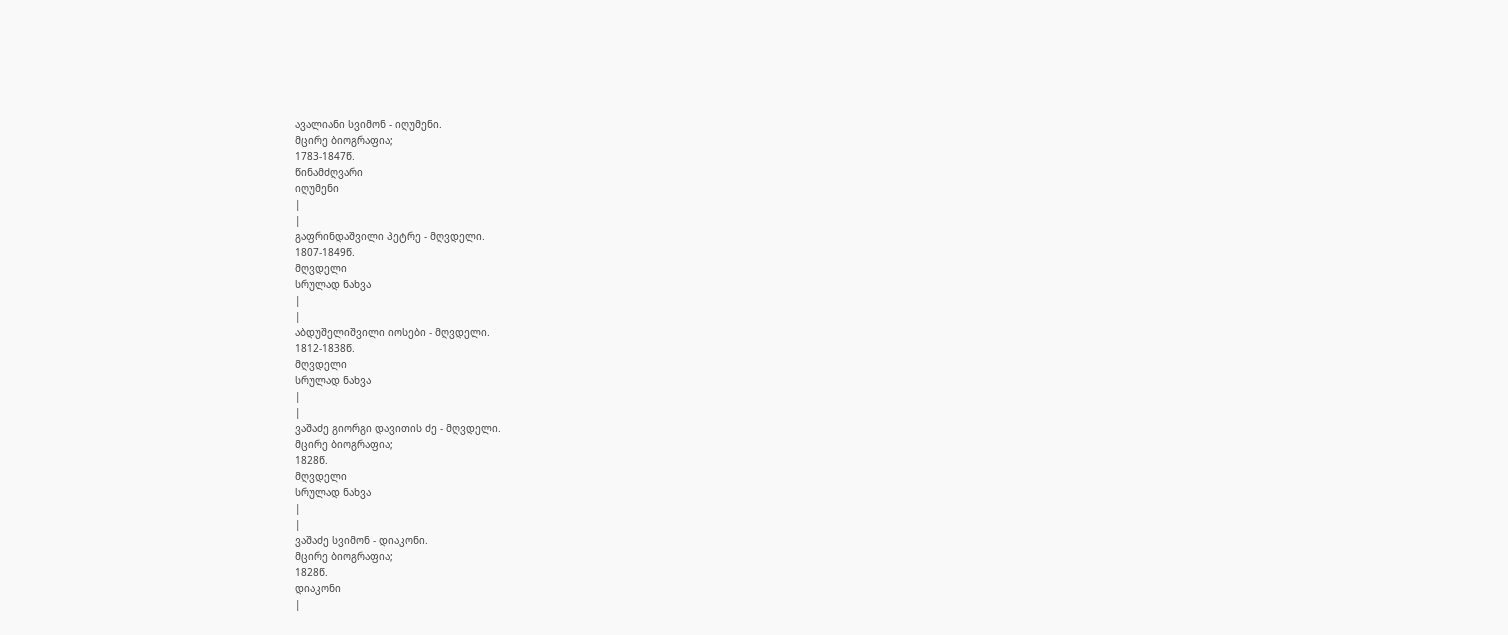ავალიანი სვიმონ - იღუმენი.
მცირე ბიოგრაფია;
1783-1847წ.
წინამძღვარი
იღუმენი
|
|
გაფრინდაშვილი პეტრე - მღვდელი.
1807-1849წ.
მღვდელი
სრულად ნახვა
|
|
აბდუშელიშვილი იოსები - მღვდელი.
1812-1838წ.
მღვდელი
სრულად ნახვა
|
|
ვაშაძე გიორგი დავითის ძე - მღვდელი.
მცირე ბიოგრაფია;
1828წ.
მღვდელი
სრულად ნახვა
|
|
ვაშაძე სვიმონ - დიაკონი.
მცირე ბიოგრაფია;
1828წ.
დიაკონი
|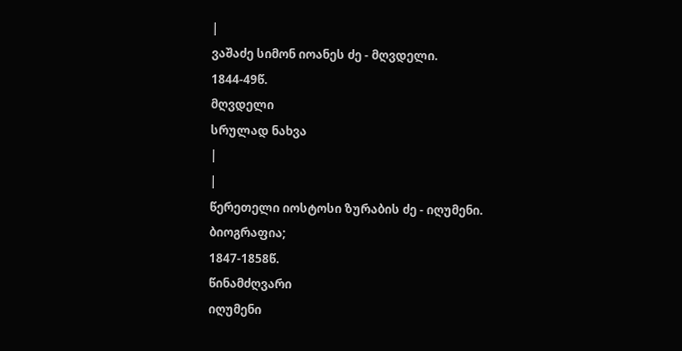|
ვაშაძე სიმონ იოანეს ძე - მღვდელი.
1844-49წ.
მღვდელი
სრულად ნახვა
|
|
წერეთელი იოსტოსი ზურაბის ძე - იღუმენი.
ბიოგრაფია;
1847-1858წ.
წინამძღვარი
იღუმენი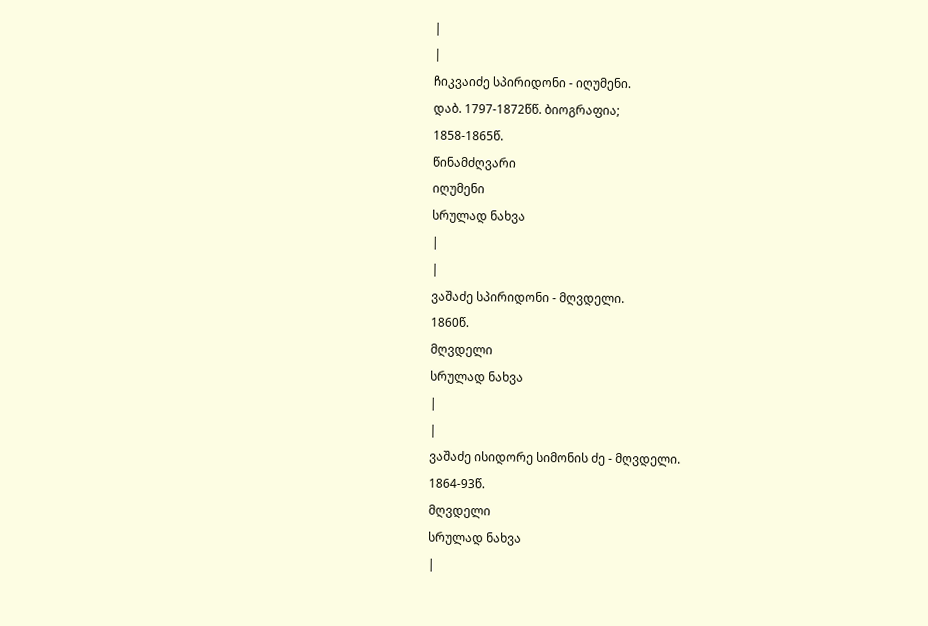|
|
ჩიკვაიძე სპირიდონი - იღუმენი.
დაბ. 1797-1872წწ. ბიოგრაფია;
1858-1865წ.
წინამძღვარი
იღუმენი
სრულად ნახვა
|
|
ვაშაძე სპირიდონი - მღვდელი.
1860წ.
მღვდელი
სრულად ნახვა
|
|
ვაშაძე ისიდორე სიმონის ძე - მღვდელი.
1864-93წ.
მღვდელი
სრულად ნახვა
|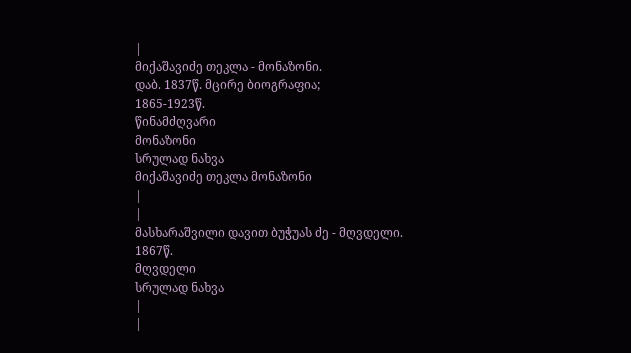|
მიქაშავიძე თეკლა - მონაზონი.
დაბ. 1837წ. მცირე ბიოგრაფია;
1865-1923წ.
წინამძღვარი
მონაზონი
სრულად ნახვა
მიქაშავიძე თეკლა მონაზონი
|
|
მასხარაშვილი დავით ბუჭუას ძე - მღვდელი.
1867წ.
მღვდელი
სრულად ნახვა
|
|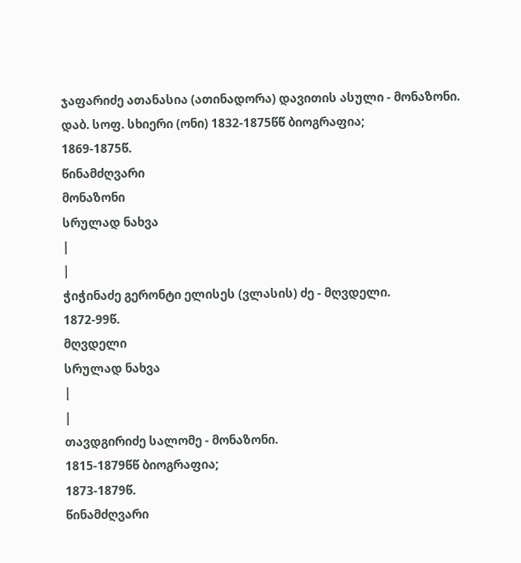ჯაფარიძე ათანასია (ათინადორა) დავითის ასული - მონაზონი.
დაბ. სოფ. სხიერი (ონი) 1832-1875წწ ბიოგრაფია;
1869-1875წ.
წინამძღვარი
მონაზონი
სრულად ნახვა
|
|
ჭიჭინაძე გერონტი ელისეს (ვლასის) ძე - მღვდელი.
1872-99წ.
მღვდელი
სრულად ნახვა
|
|
თავდგირიძე სალომე - მონაზონი.
1815-1879წწ ბიოგრაფია;
1873-1879წ.
წინამძღვარი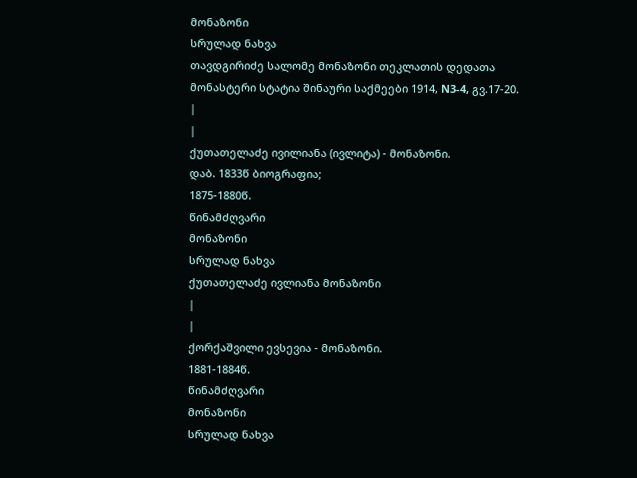მონაზონი
სრულად ნახვა
თავდგირიძე სალომე მონაზონი თეკლათის დედათა მონასტერი სტატია შინაური საქმეები 1914, N3-4, გვ.17-20.
|
|
ქუთათელაძე ივილიანა (ივლიტა) - მონაზონი.
დაბ. 1833წ ბიოგრაფია;
1875-1880წ.
წინამძღვარი
მონაზონი
სრულად ნახვა
ქუთათელაძე ივლიანა მონაზონი
|
|
ქორქაშვილი ევსევია - მონაზონი.
1881-1884წ.
წინამძღვარი
მონაზონი
სრულად ნახვა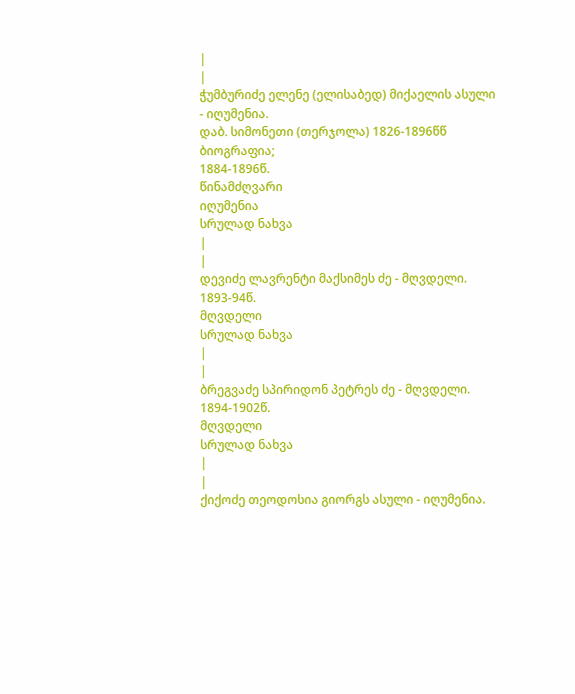|
|
ჭუმბურიძე ელენე (ელისაბედ) მიქაელის ასული - იღუმენია.
დაბ. სიმონეთი (თერჯოლა) 1826-1896წწ ბიოგრაფია;
1884-1896წ.
წინამძღვარი
იღუმენია
სრულად ნახვა
|
|
დევიძე ლავრენტი მაქსიმეს ძე - მღვდელი.
1893-94წ.
მღვდელი
სრულად ნახვა
|
|
ბრეგვაძე სპირიდონ პეტრეს ძე - მღვდელი.
1894-1902წ.
მღვდელი
სრულად ნახვა
|
|
ქიქოძე თეოდოსია გიორგს ასული - იღუმენია.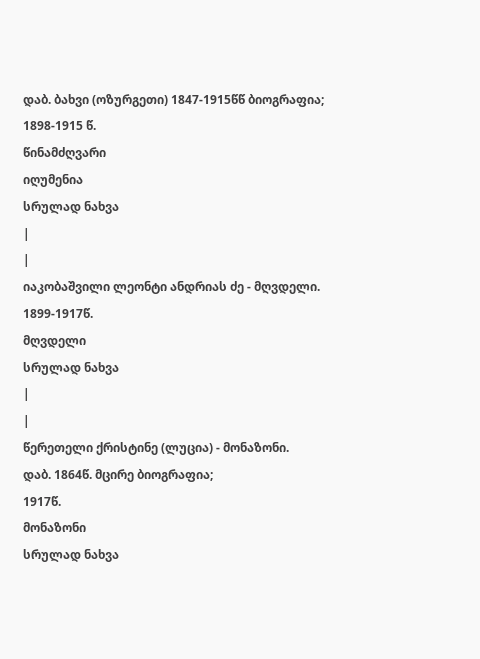დაბ. ბახვი (ოზურგეთი) 1847-1915წწ ბიოგრაფია;
1898-1915 წ.
წინამძღვარი
იღუმენია
სრულად ნახვა
|
|
იაკობაშვილი ლეონტი ანდრიას ძე - მღვდელი.
1899-1917წ.
მღვდელი
სრულად ნახვა
|
|
წერეთელი ქრისტინე (ლუცია) - მონაზონი.
დაბ. 1864წ. მცირე ბიოგრაფია;
1917წ.
მონაზონი
სრულად ნახვა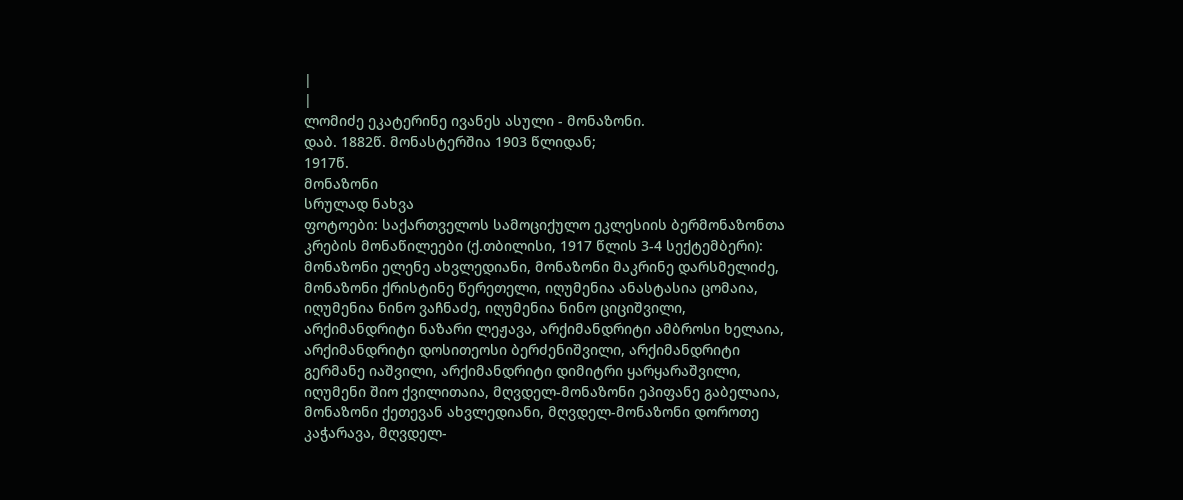|
|
ლომიძე ეკატერინე ივანეს ასული - მონაზონი.
დაბ. 1882წ. მონასტერშია 1903 წლიდან;
1917წ.
მონაზონი
სრულად ნახვა
ფოტოები: საქართველოს სამოციქულო ეკლესიის ბერმონაზონთა კრების მონაწილეები (ქ.თბილისი, 1917 წლის 3-4 სექტემბერი): მონაზონი ელენე ახვლედიანი, მონაზონი მაკრინე დარსმელიძე, მონაზონი ქრისტინე წერეთელი, იღუმენია ანასტასია ცომაია, იღუმენია ნინო ვაჩნაძე, იღუმენია ნინო ციციშვილი, არქიმანდრიტი ნაზარი ლეჟავა, არქიმანდრიტი ამბროსი ხელაია, არქიმანდრიტი დოსითეოსი ბერძენიშვილი, არქიმანდრიტი გერმანე იაშვილი, არქიმანდრიტი დიმიტრი ყარყარაშვილი, იღუმენი შიო ქვილითაია, მღვდელ-მონაზონი ეპიფანე გაბელაია, მონაზონი ქეთევან ახვლედიანი, მღვდელ-მონაზონი დოროთე კაჭარავა, მღვდელ-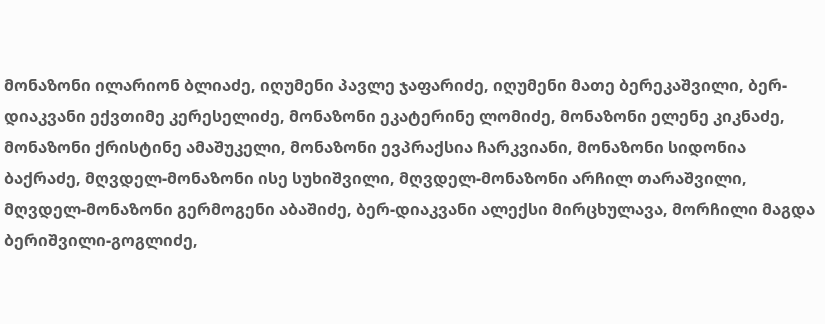მონაზონი ილარიონ ბლიაძე, იღუმენი პავლე ჯაფარიძე, იღუმენი მათე ბერეკაშვილი, ბერ-დიაკვანი ექვთიმე კერესელიძე, მონაზონი ეკატერინე ლომიძე, მონაზონი ელენე კიკნაძე, მონაზონი ქრისტინე ამაშუკელი, მონაზონი ევპრაქსია ჩარკვიანი, მონაზონი სიდონია ბაქრაძე, მღვდელ-მონაზონი ისე სუხიშვილი, მღვდელ-მონაზონი არჩილ თარაშვილი, მღვდელ-მონაზონი გერმოგენი აბაშიძე, ბერ-დიაკვანი ალექსი მირცხულავა, მორჩილი მაგდა ბერიშვილი-გოგლიძე,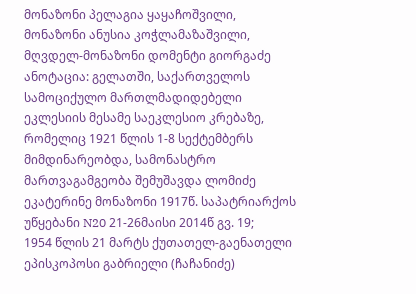მონაზონი პელაგია ყაყაჩოშვილი, მონაზონი ანუსია კოჭლამაზაშვილი, მღვდელ-მონაზონი დომენტი გიორგაძე ანოტაცია: გელათში, საქართველოს სამოციქულო მართლმადიდებელი ეკლესიის მესამე საეკლესიო კრებაზე, რომელიც 1921 წლის 1-8 სექტემბერს მიმდინარეობდა, სამონასტრო მართვაგამგეობა შემუშავდა ლომიძე ეკატერინე მონაზონი 1917წ. საპატრიარქოს უწყებანი N20 21-26მაისი 2014წ გვ. 19;
1954 წლის 21 მარტს ქუთათელ-გაენათელი ეპისკოპოსი გაბრიელი (ჩაჩანიძე)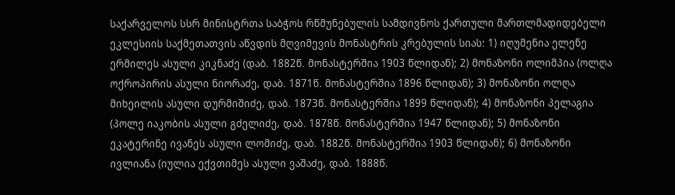საქარველოს სსრ მინისტრთა საბჭოს რწმუნებულის სამდივნოს ქართული მართლმადიდებელი ეკლესიის საქმეთათვის აწვდის მღვიმევის მონასტრის კრებულის სიას: 1) იღუმენია ელენე ერმილეს ასული კიკნაძე (დაბ. 1882წ. მონასტერშია 1903 წლიდან); 2) მონაზონი ოლიმპია (ოლღა ოქროპირის ასული ნიორაძე, დაბ. 1871წ. მონასტერშია 1896 წლიდან); 3) მონაზონი ოლღა მიხეილის ასული დურმიშიძე, დაბ. 1873წ. მონასტერშია 1899 წლიდან); 4) მონაზონი პელაგია (პოლე იაკობის ასული გძელიძე, დაბ. 1878წ. მონასტერშია 1947 წლიდან); 5) მონაზონი ეკატერინე ივანეს ასული ლომიძე, დაბ. 1882წ. მონასტერშია 1903 წლიდან); 6) მონაზონი ივლიანა (იულია ექვთიმეს ასული ვაშაძე, დაბ. 1888წ.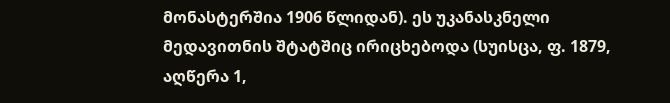მონასტერშია 1906 წლიდან). ეს უკანასკნელი მედავითნის შტატშიც ირიცხებოდა (სუისცა, ფ. 1879, აღწერა 1,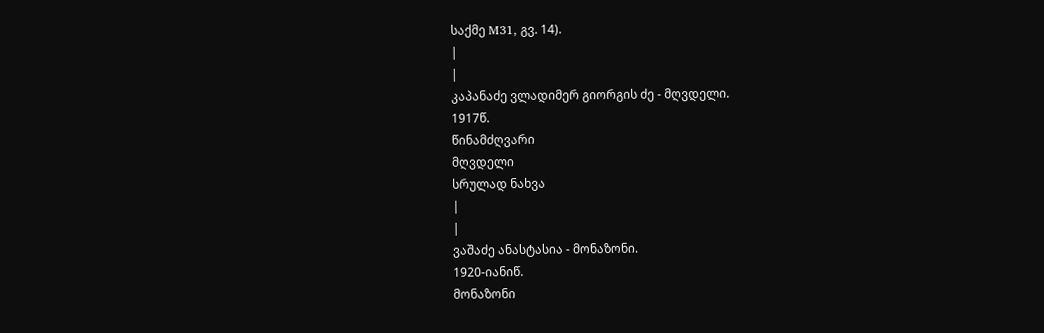საქმე M31, გვ. 14).
|
|
კაპანაძე ვლადიმერ გიორგის ძე - მღვდელი.
1917წ.
წინამძღვარი
მღვდელი
სრულად ნახვა
|
|
ვაშაძე ანასტასია - მონაზონი.
1920-იანიწ.
მონაზონი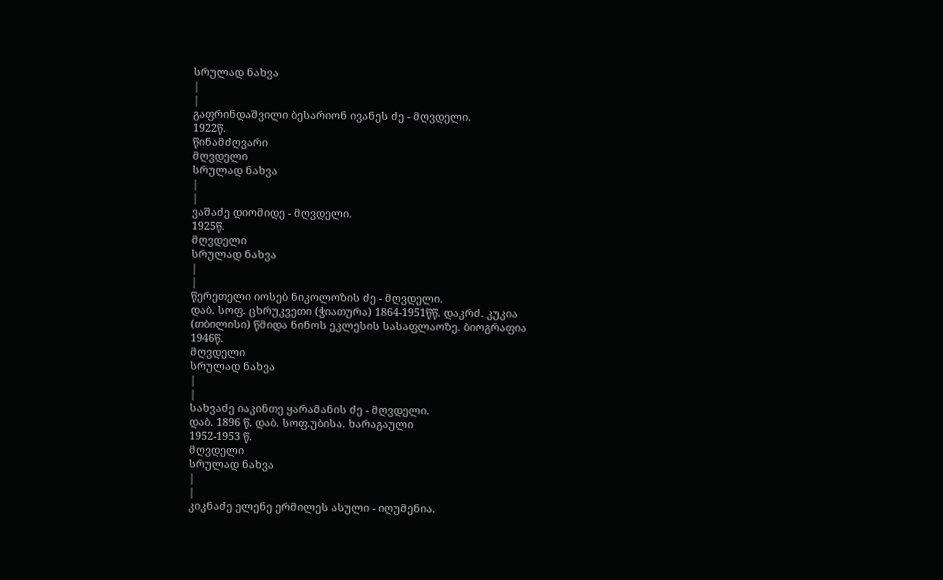სრულად ნახვა
|
|
გაფრინდაშვილი ბესარიონ ივანეს ძე - მღვდელი.
1922წ.
წინამძღვარი
მღვდელი
სრულად ნახვა
|
|
ვაშაძე დიომიდე - მღვდელი.
1925წ.
მღვდელი
სრულად ნახვა
|
|
წერეთელი იოსებ ნიკოლოზის ძე - მღვდელი.
დაბ. სოფ. ცხრუკვეთი (ჭიათურა) 1864-1951წწ. დაკრძ. კუკია (თბილისი) წმიდა ნინოს ეკლესის სასაფლაოზე. ბიოგრაფია
1946წ.
მღვდელი
სრულად ნახვა
|
|
სახვაძე იაკინთე ყარამანის ძე - მღვდელი.
დაბ. 1896 წ. დაბ. სოფ.უბისა. ხარაგაული
1952-1953 წ.
მღვდელი
სრულად ნახვა
|
|
კიკნაძე ელენე ერმილეს ასული - იღუმენია.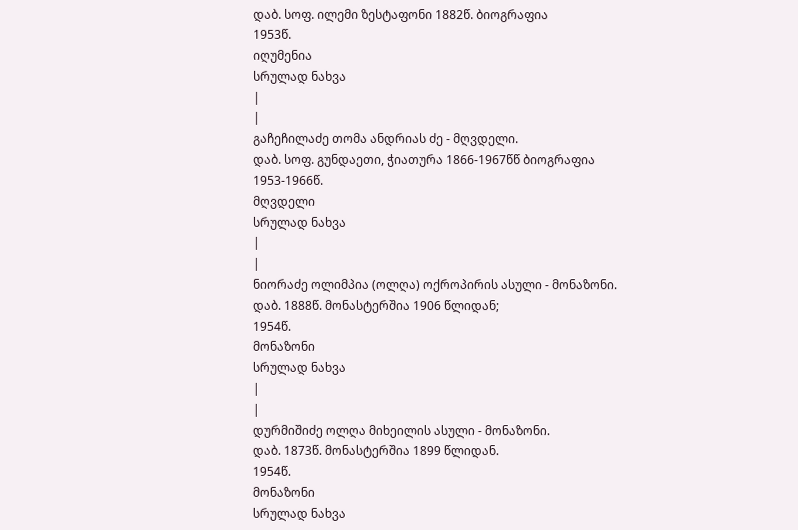დაბ. სოფ. ილემი ზესტაფონი 1882წ. ბიოგრაფია
1953წ.
იღუმენია
სრულად ნახვა
|
|
გაჩეჩილაძე თომა ანდრიას ძე - მღვდელი.
დაბ. სოფ. გუნდაეთი, ჭიათურა 1866-1967წწ ბიოგრაფია
1953-1966წ.
მღვდელი
სრულად ნახვა
|
|
ნიორაძე ოლიმპია (ოლღა) ოქროპირის ასული - მონაზონი.
დაბ. 1888წ. მონასტერშია 1906 წლიდან;
1954წ.
მონაზონი
სრულად ნახვა
|
|
დურმიშიძე ოლღა მიხეილის ასული - მონაზონი.
დაბ. 1873წ. მონასტერშია 1899 წლიდან.
1954წ.
მონაზონი
სრულად ნახვა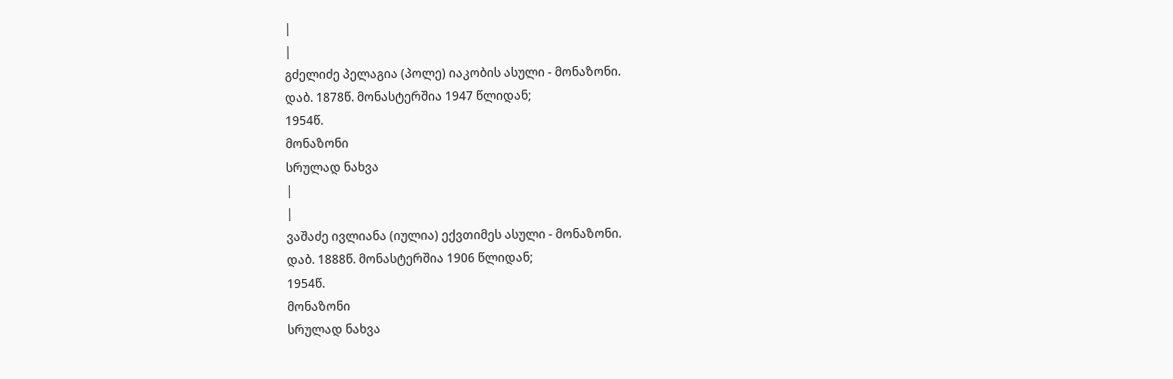|
|
გძელიძე პელაგია (პოლე) იაკობის ასული - მონაზონი.
დაბ. 1878წ. მონასტერშია 1947 წლიდან;
1954წ.
მონაზონი
სრულად ნახვა
|
|
ვაშაძე ივლიანა (იულია) ექვთიმეს ასული - მონაზონი.
დაბ. 1888წ. მონასტერშია 1906 წლიდან;
1954წ.
მონაზონი
სრულად ნახვა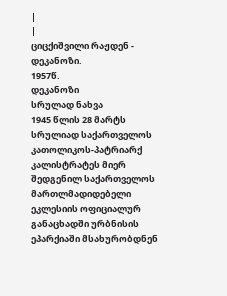|
|
ციცქიშვილი რაჟდენ - დეკანოზი.
1957წ.
დეკანოზი
სრულად ნახვა
1945 წლის 28 მარტს სრულიად საქართველოს კათოლიკოს-პატრიარქ კალისტრატეს მიერ შედგენილ საქართველოს მართლმადიდებელი ეკლესიის ოფიციალურ განაცხადში ურბნისის ეპარქიაში მსახურობდნენ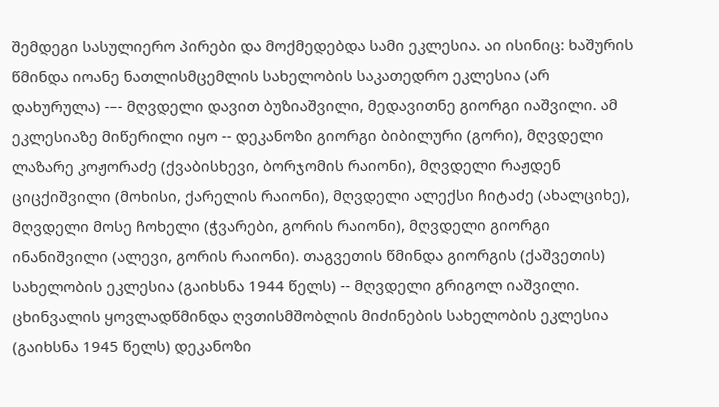შემდეგი სასულიერო პირები და მოქმედებდა სამი ეკლესია. აი ისინიც: ხაშურის წმინდა იოანე ნათლისმცემლის სახელობის საკათედრო ეკლესია (არ დახურულა) -–- მღვდელი დავით ბუზიაშვილი, მედავითნე გიორგი იაშვილი. ამ ეკლესიაზე მიწერილი იყო -- დეკანოზი გიორგი ბიბილური (გორი), მღვდელი ლაზარე კოჟორაძე (ქვაბისხევი, ბორჯომის რაიონი), მღვდელი რაჟდენ ციცქიშვილი (მოხისი, ქარელის რაიონი), მღვდელი ალექსი ჩიტაძე (ახალციხე), მღვდელი მოსე ჩოხელი (ჭვარები, გორის რაიონი), მღვდელი გიორგი ინანიშვილი (ალევი, გორის რაიონი). თაგვეთის წმინდა გიორგის (ქაშვეთის) სახელობის ეკლესია (გაიხსნა 1944 წელს) -- მღვდელი გრიგოლ იაშვილი. ცხინვალის ყოვლადწმინდა ღვთისმშობლის მიძინების სახელობის ეკლესია (გაიხსნა 1945 წელს) დეკანოზი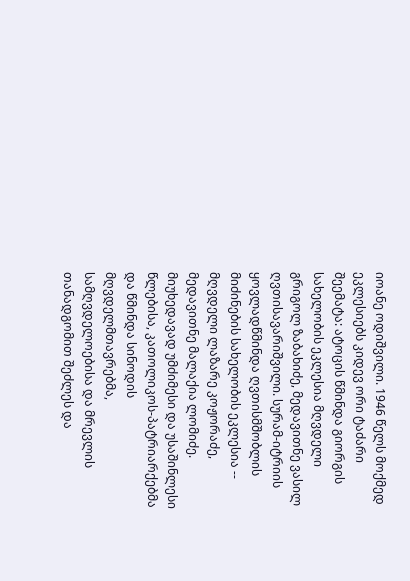იოანე ოდიშვილი. 1946 წელს მოქმედ ეკლესიებს კიდევ ორი ტაძარი შეემატა: ატოცის წმინდა გიორგის სახელობის ეკლესია მღვდელი გრიგოლ ზაბახიძე, მედავითნე ვასილ ღვთისავარიშვილი. სურამ-იტრიის ყოვლადწმინდა ღვთისმშობლის მიძინების სახელობის ეკლესია -- მღვდელი ლაზარე კოჟორაძე, მედავითნე მალაქია ლომიძე. მიუხედავად უმძიმესი და უსაშინლესი წლებისა, კათოლიკოს-პატრიარქებმა და წმინდა სინოდის მღვდელმთავრებმა, სამღვდელოებისა და მრევლის თანადგომით შეძლეს და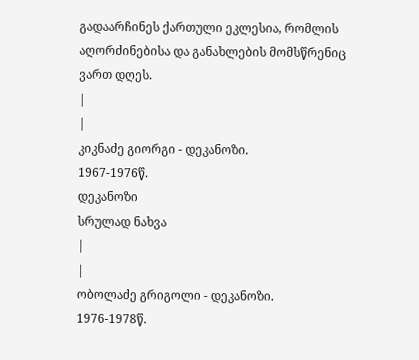გადაარჩინეს ქართული ეკლესია, რომლის აღორძინებისა და განახლების მომსწრენიც ვართ დღეს.
|
|
კიკნაძე გიორგი - დეკანოზი.
1967-1976წ.
დეკანოზი
სრულად ნახვა
|
|
ობოლაძე გრიგოლი - დეკანოზი.
1976-1978წ.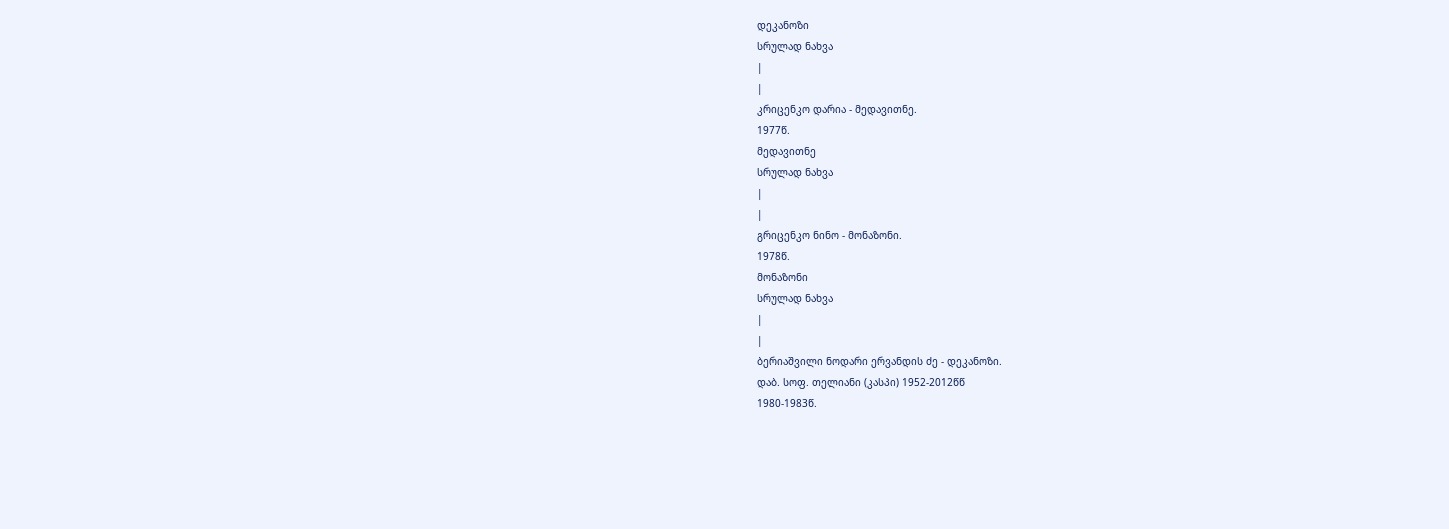დეკანოზი
სრულად ნახვა
|
|
კრიცენკო დარია - მედავითნე.
1977წ.
მედავითნე
სრულად ნახვა
|
|
გრიცენკო ნინო - მონაზონი.
1978წ.
მონაზონი
სრულად ნახვა
|
|
ბერიაშვილი ნოდარი ერვანდის ძე - დეკანოზი.
დაბ. სოფ. თელიანი (კასპი) 1952-2012წწ
1980-1983წ.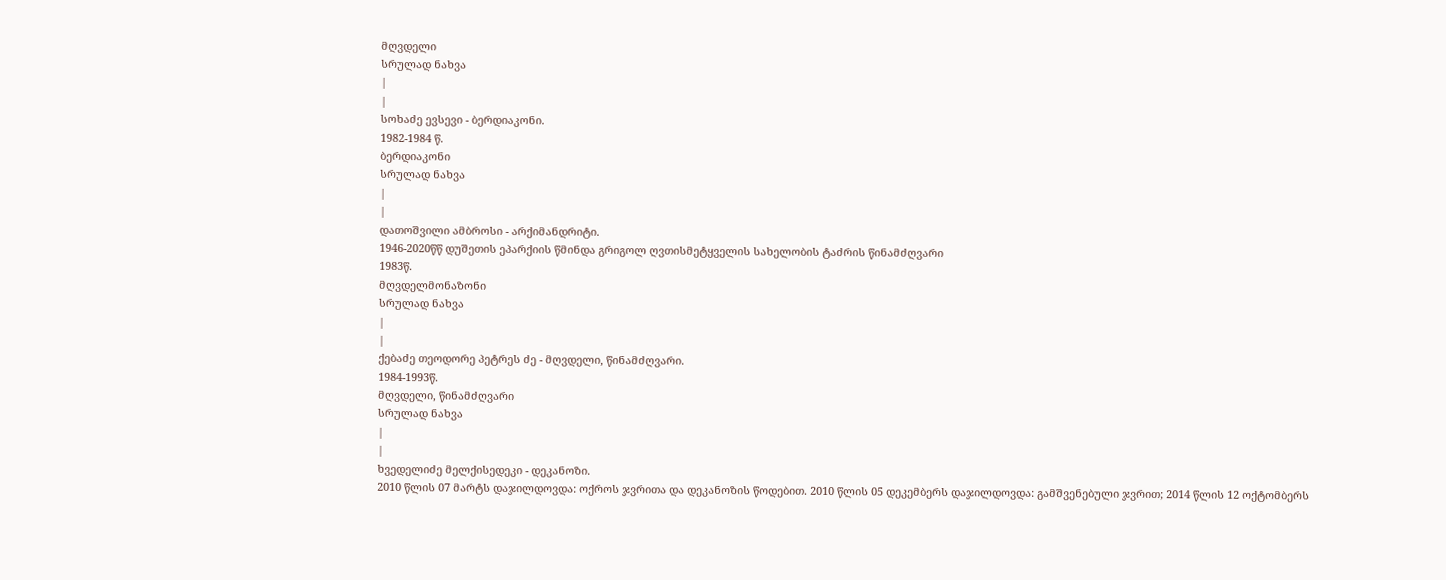მღვდელი
სრულად ნახვა
|
|
სოხაძე ევსევი - ბერდიაკონი.
1982-1984 წ.
ბერდიაკონი
სრულად ნახვა
|
|
დათოშვილი ამბროსი - არქიმანდრიტი.
1946-2020წწ დუშეთის ეპარქიის წმინდა გრიგოლ ღვთისმეტყველის სახელობის ტაძრის წინამძღვარი
1983წ.
მღვდელმონაზონი
სრულად ნახვა
|
|
ქებაძე თეოდორე პეტრეს ძე - მღვდელი, წინამძღვარი.
1984-1993წ.
მღვდელი, წინამძღვარი
სრულად ნახვა
|
|
ხვედელიძე მელქისედეკი - დეკანოზი.
2010 წლის 07 მარტს დაჯილდოვდა: ოქროს ჯვრითა და დეკანოზის წოდებით. 2010 წლის 05 დეკემბერს დაჯილდოვდა: გამშვენებული ჯვრით; 2014 წლის 12 ოქტომბერს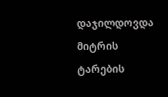დაჯილდოვდა მიტრის ტარების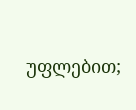უფლებით;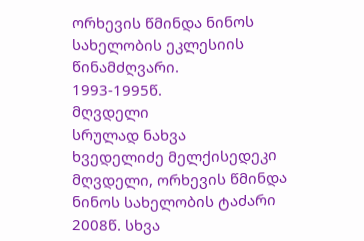ორხევის წმინდა ნინოს სახელობის ეკლესიის წინამძღვარი.
1993-1995წ.
მღვდელი
სრულად ნახვა
ხვედელიძე მელქისედეკი მღვდელი, ორხევის წმინდა ნინოს სახელობის ტაძარი 2008წ. სხვა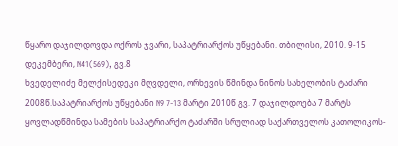წყარო დაჯილდოვდა ოქროს ჯვარი, საპატრიარქოს უწყებანი. თბილისი, 2010. 9-15 დეკემბერი, N41(569), გვ.8
ხვედელიძე მელქისედეკი მღვდელი, ორხევის წმინდა ნინოს სახელობის ტაძარი 2008წ.საპატრიარქოს უწყებანი N9 7-13 მარტი 2010წ გვ. 7 დაჯილდოება 7 მარტს ყოვლადწმინდა სამების საპატრიარქო ტაძარში სრულიად საქართველოს კათოლიკოს-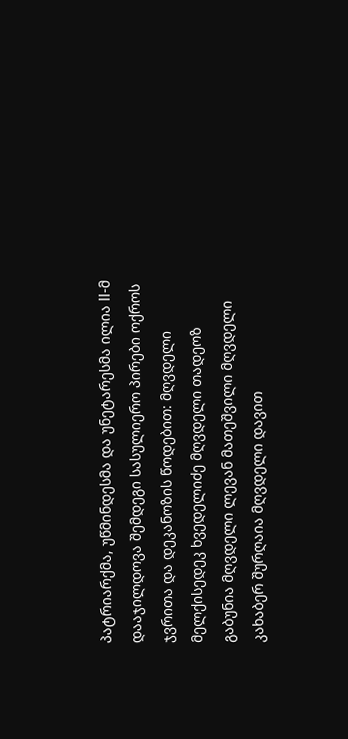პატრიარქმა, უწმინდესმა და უნეტარესმა ილია II-მ დააჯილდოვა შემდეგი სასულიერო პირები ოქროს ჯვრითა და დეკანოზის წოდებით: მღვდელი მელქისედეკ ხვედელიძე მღვდელი თადეოზ გაბუნია მღვდელი ლევან მათეშვილი მღვდელი კახაბერ შურღაია მღვდელი დავით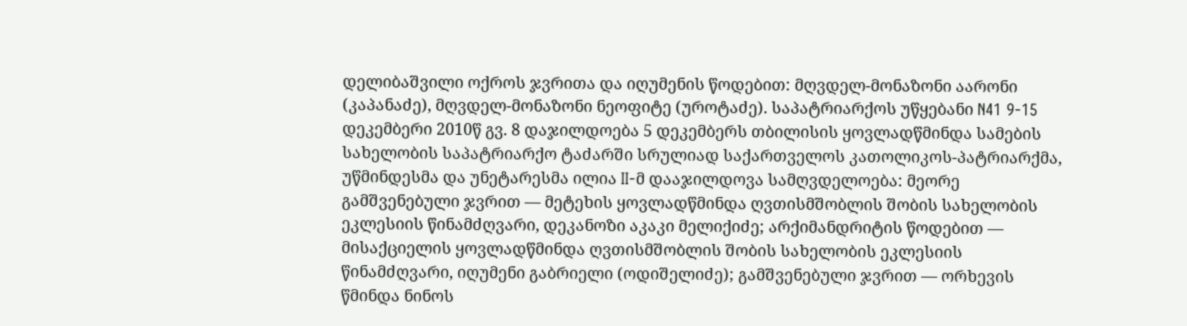დელიბაშვილი ოქროს ჯვრითა და იღუმენის წოდებით: მღვდელ-მონაზონი აარონი (კაპანაძე), მღვდელ-მონაზონი ნეოფიტე (უროტაძე). საპატრიარქოს უწყებანი N41 9-15 დეკემბერი 2010წ გვ. 8 დაჯილდოება 5 დეკემბერს თბილისის ყოვლადწმინდა სამების სახელობის საპატრიარქო ტაძარში სრულიად საქართველოს კათოლიკოს-პატრიარქმა, უწმინდესმა და უნეტარესმა ილია II-მ დააჯილდოვა სამღვდელოება: მეორე გამშვენებული ჯვრით — მეტეხის ყოვლადწმინდა ღვთისმშობლის შობის სახელობის ეკლესიის წინამძღვარი, დეკანოზი აკაკი მელიქიძე; არქიმანდრიტის წოდებით — მისაქციელის ყოვლადწმინდა ღვთისმშობლის შობის სახელობის ეკლესიის წინამძღვარი, იღუმენი გაბრიელი (ოდიშელიძე); გამშვენებული ჯვრით — ორხევის წმინდა ნინოს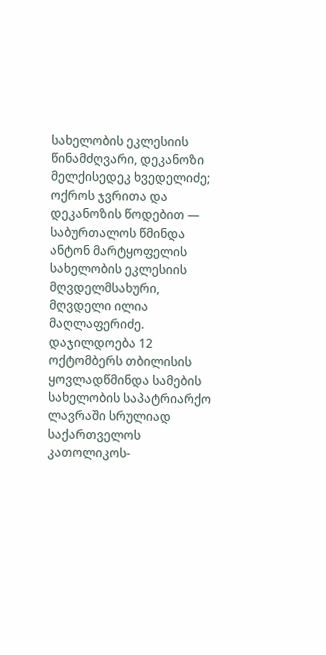სახელობის ეკლესიის წინამძღვარი, დეკანოზი მელქისედეკ ხვედელიძე; ოქროს ჯვრითა და დეკანოზის წოდებით — საბურთალოს წმინდა ანტონ მარტყოფელის სახელობის ეკლესიის მღვდელმსახური, მღვდელი ილია მაღლაფერიძე. დაჯილდოება 12 ოქტომბერს თბილისის ყოვლადწმინდა სამების სახელობის საპატრიარქო ლავრაში სრულიად საქართველოს კათოლიკოს-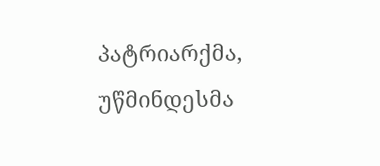პატრიარქმა, უწმინდესმა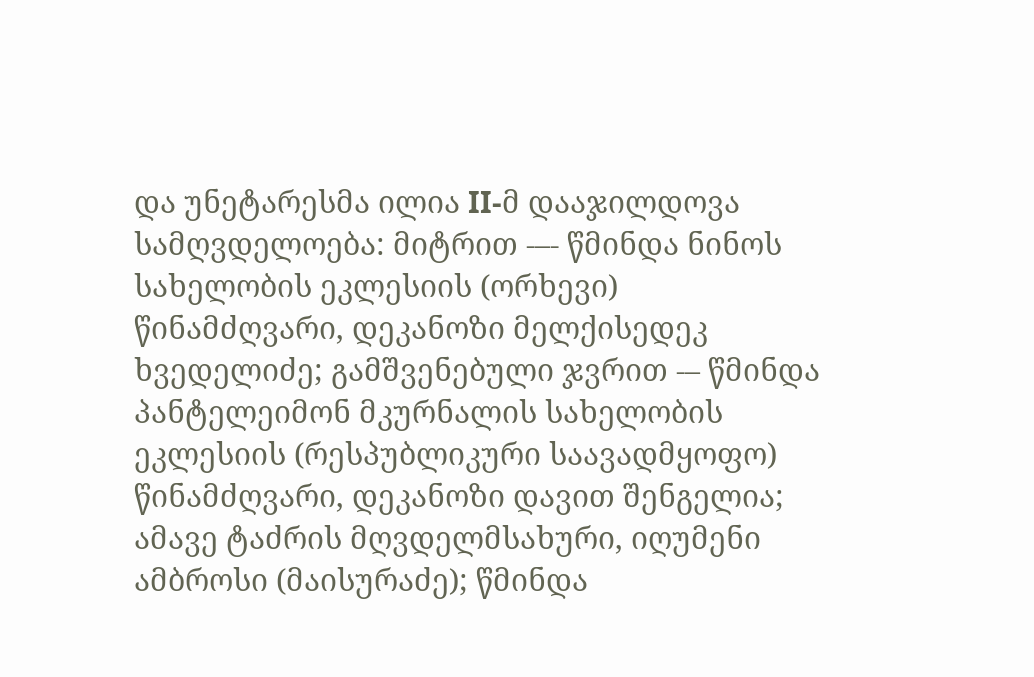და უნეტარესმა ილია II-მ დააჯილდოვა სამღვდელოება: მიტრით -–- წმინდა ნინოს სახელობის ეკლესიის (ორხევი) წინამძღვარი, დეკანოზი მელქისედეკ ხვედელიძე; გამშვენებული ჯვრით -– წმინდა პანტელეიმონ მკურნალის სახელობის ეკლესიის (რესპუბლიკური საავადმყოფო) წინამძღვარი, დეკანოზი დავით შენგელია; ამავე ტაძრის მღვდელმსახური, იღუმენი ამბროსი (მაისურაძე); წმინდა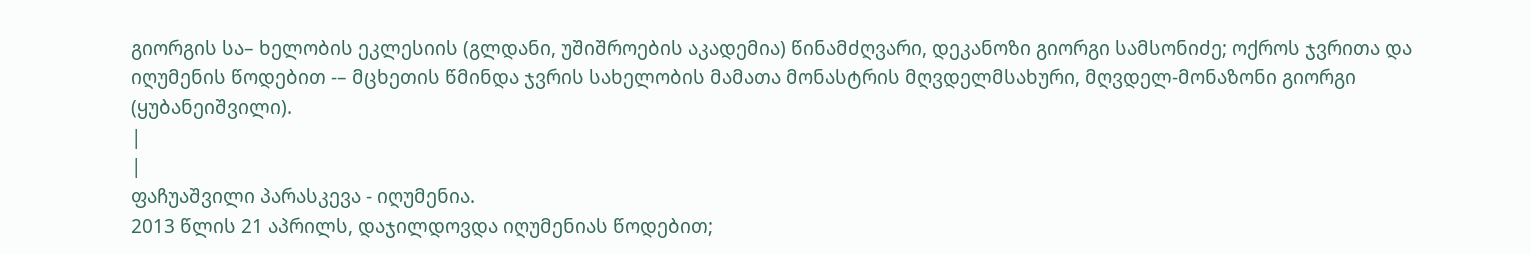გიორგის სა– ხელობის ეკლესიის (გლდანი, უშიშროების აკადემია) წინამძღვარი, დეკანოზი გიორგი სამსონიძე; ოქროს ჯვრითა და იღუმენის წოდებით -– მცხეთის წმინდა ჯვრის სახელობის მამათა მონასტრის მღვდელმსახური, მღვდელ-მონაზონი გიორგი (ყუბანეიშვილი).
|
|
ფაჩუაშვილი პარასკევა - იღუმენია.
2013 წლის 21 აპრილს, დაჯილდოვდა იღუმენიას წოდებით;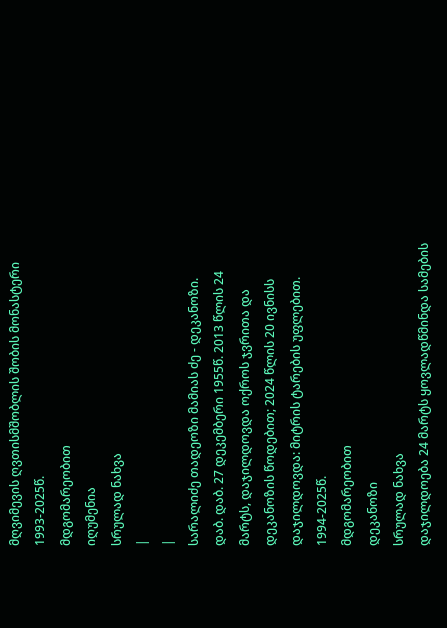მღვიმევის ღვთისმშობლის შობის მონასტერი
1993-2025წ.
მდგომარეობით
იღუმენია
სრულად ნახვა
|
|
სარალიძე თადეოზი მამიას ძე - დეკანოზი.
დაბ. დაბ. 27 დეკემბერი 1955წ. 2013 წლის 24 მარტს, დაჯილდოვდა ოქროს ჯვრითა და დეკანოზის წოდებით; 2024 წლის 20 ივნისს დაჯილდოვდა: მიტრის ტარების უფლებით.
1994-2025წ.
მდგომარეობით
დეკანოზი
სრულად ნახვა
დაჯილდოება 24 მარტს ყოვლადწმინდა სამების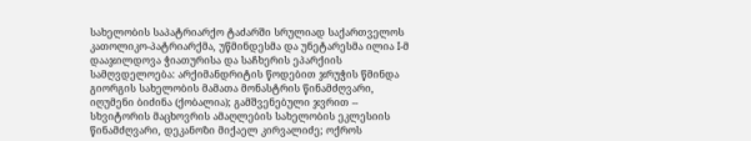სახელობის საპატრიარქო ტაძარში სრულიად საქართველოს კათოლიკო-პატრიარქმა, უწმინდესმა და უნეტარესმა ილია I-მ დააჯილდოვა ჭიათურისა და საჩხერის ეპარქიის სამღვდელოება: არქიმანდრიტის წოდებით ჯრუჭის წმინდა გიორგის სახელობის მამათა მონასტრის წინამძღვარი, იღუმენი ბიძინა (ქობალია); გამშვენებული ჯვრით -- სხვიტორის მაცხოვრის ამაღლების სახელობის ეკლესიის წინამძღვარი, დეკანოზი მიქაელ კირვალიძე; ოქროს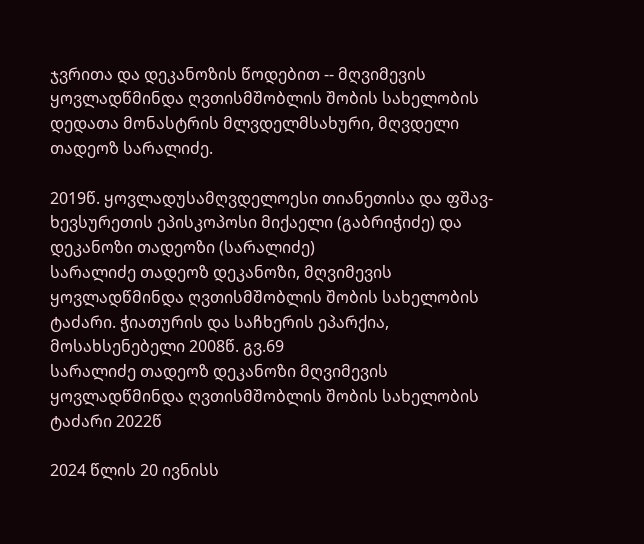ჯვრითა და დეკანოზის წოდებით -- მღვიმევის ყოვლადწმინდა ღვთისმშობლის შობის სახელობის დედათა მონასტრის მლვდელმსახური, მღვდელი თადეოზ სარალიძე.

2019წ. ყოვლადუსამღვდელოესი თიანეთისა და ფშავ-ხევსურეთის ეპისკოპოსი მიქაელი (გაბრიჭიძე) და დეკანოზი თადეოზი (სარალიძე)
სარალიძე თადეოზ დეკანოზი, მღვიმევის ყოვლადწმინდა ღვთისმშობლის შობის სახელობის ტაძარი. ჭიათურის და საჩხერის ეპარქია, მოსახსენებელი 2008წ. გვ.69
სარალიძე თადეოზ დეკანოზი მღვიმევის ყოვლადწმინდა ღვთისმშობლის შობის სახელობის ტაძარი 2022წ

2024 წლის 20 ივნისს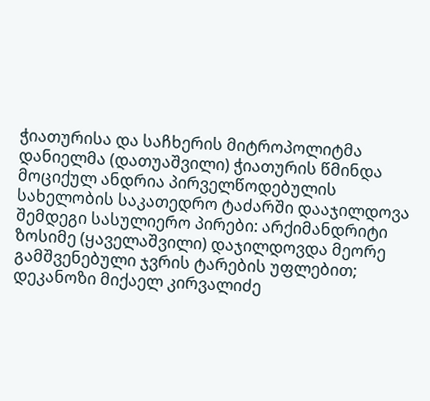ჭიათურისა და საჩხერის მიტროპოლიტმა დანიელმა (დათუაშვილი) ჭიათურის წმინდა მოციქულ ანდრია პირველწოდებულის სახელობის საკათედრო ტაძარში დააჯილდოვა შემდეგი სასულიერო პირები: არქიმანდრიტი ზოსიმე (ყაველაშვილი) დაჯილდოვდა მეორე გამშვენებული ჯვრის ტარების უფლებით; დეკანოზი მიქაელ კირვალიძე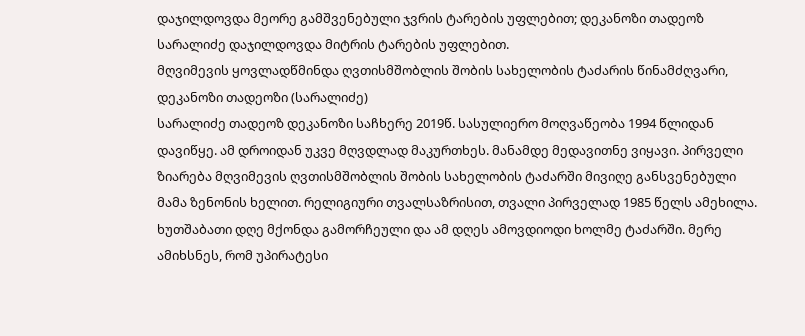დაჯილდოვდა მეორე გამშვენებული ჯვრის ტარების უფლებით; დეკანოზი თადეოზ სარალიძე დაჯილდოვდა მიტრის ტარების უფლებით.
მღვიმევის ყოვლადწმინდა ღვთისმშობლის შობის სახელობის ტაძარის წინამძღვარი, დეკანოზი თადეოზი (სარალიძე)
სარალიძე თადეოზ დეკანოზი საჩხერე 2019წ. სასულიერო მოღვაწეობა 1994 წლიდან დავიწყე. ამ დროიდან უკვე მღვდლად მაკურთხეს. მანამდე მედავითნე ვიყავი. პირველი ზიარება მღვიმევის ღვთისმშობლის შობის სახელობის ტაძარში მივიღე განსვენებული მამა ზენონის ხელით. რელიგიური თვალსაზრისით, თვალი პირველად 1985 წელს ამეხილა. ხუთშაბათი დღე მქონდა გამორჩეული და ამ დღეს ამოვდიოდი ხოლმე ტაძარში. მერე ამიხსნეს, რომ უპირატესი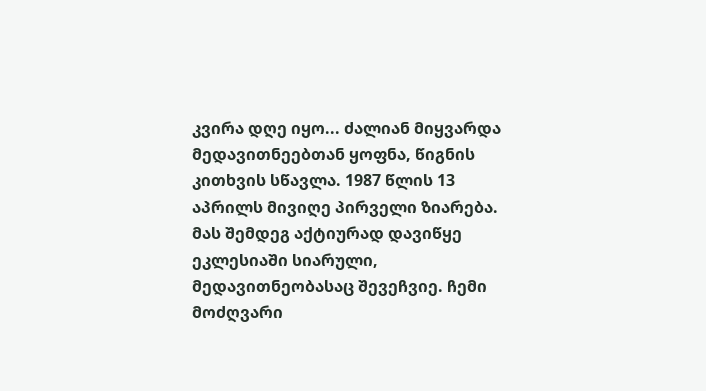კვირა დღე იყო... ძალიან მიყვარდა მედავითნეებთან ყოფნა, წიგნის კითხვის სწავლა. 1987 წლის 13 აპრილს მივიღე პირველი ზიარება. მას შემდეგ აქტიურად დავიწყე ეკლესიაში სიარული, მედავითნეობასაც შევეჩვიე. ჩემი მოძღვარი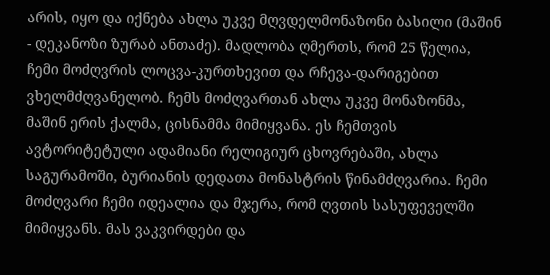არის, იყო და იქნება ახლა უკვე მღვდელმონაზონი ბასილი (მაშინ - დეკანოზი ზურაბ ანთაძე). მადლობა ღმერთს, რომ 25 წელია, ჩემი მოძღვრის ლოცვა-კურთხევით და რჩევა-დარიგებით ვხელმძღვანელობ. ჩემს მოძღვართან ახლა უკვე მონაზონმა, მაშინ ერის ქალმა, ცისნამმა მიმიყვანა. ეს ჩემთვის ავტორიტეტული ადამიანი რელიგიურ ცხოვრებაში, ახლა საგურამოში, ბურიანის დედათა მონასტრის წინამძღვარია. ჩემი მოძღვარი ჩემი იდეალია და მჯერა, რომ ღვთის სასუფეველში მიმიყვანს. მას ვაკვირდები და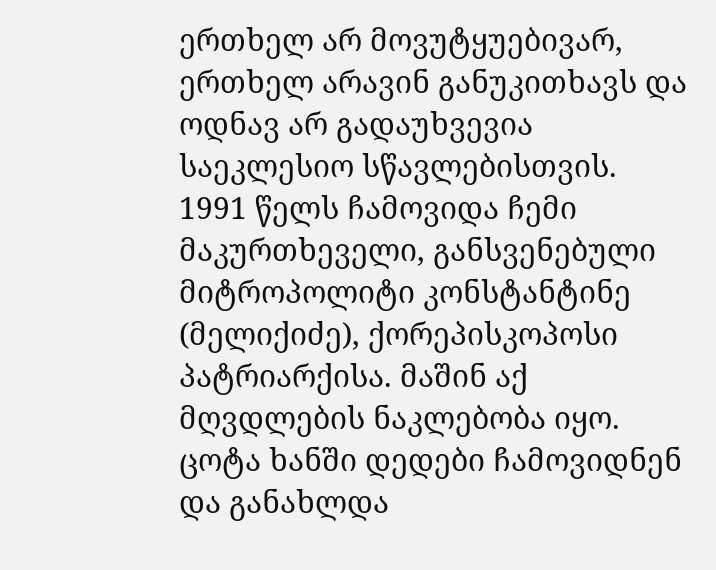ერთხელ არ მოვუტყუებივარ, ერთხელ არავინ განუკითხავს და ოდნავ არ გადაუხვევია საეკლესიო სწავლებისთვის.
1991 წელს ჩამოვიდა ჩემი მაკურთხეველი, განსვენებული მიტროპოლიტი კონსტანტინე (მელიქიძე), ქორეპისკოპოსი პატრიარქისა. მაშინ აქ მღვდლების ნაკლებობა იყო. ცოტა ხანში დედები ჩამოვიდნენ და განახლდა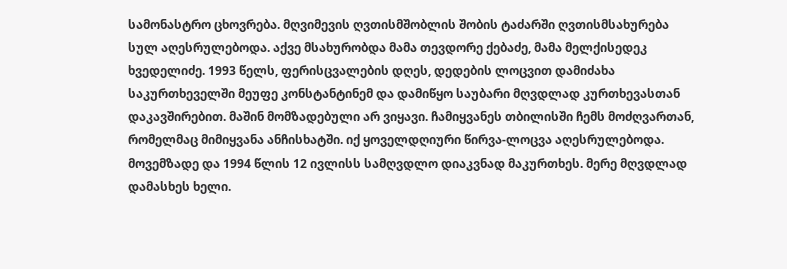სამონასტრო ცხოვრება. მღვიმევის ღვთისმშობლის შობის ტაძარში ღვთისმსახურება სულ აღესრულებოდა. აქვე მსახურობდა მამა თევდორე ქებაძე, მამა მელქისედეკ ხვედელიძე. 1993 წელს, ფერისცვალების დღეს, დედების ლოცვით დამიძახა საკურთხეველში მეუფე კონსტანტინემ და დამიწყო საუბარი მღვდლად კურთხევასთან დაკავშირებით. მაშინ მომზადებული არ ვიყავი. ჩამიყვანეს თბილისში ჩემს მოძღვართან, რომელმაც მიმიყვანა ანჩისხატში. იქ ყოველდღიური წირვა-ლოცვა აღესრულებოდა. მოვემზადე და 1994 წლის 12 ივლისს სამღვდლო დიაკვნად მაკურთხეს. მერე მღვდლად დამასხეს ხელი.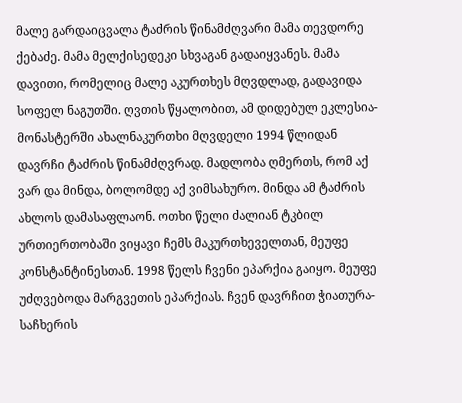მალე გარდაიცვალა ტაძრის წინამძღვარი მამა თევდორე ქებაძე. მამა მელქისედეკი სხვაგან გადაიყვანეს. მამა დავითი, რომელიც მალე აკურთხეს მღვდლად, გადავიდა სოფელ ნაგუთში. ღვთის წყალობით, ამ დიდებულ ეკლესია-მონასტერში ახალნაკურთხი მღვდელი 1994 წლიდან დავრჩი ტაძრის წინამძღვრად. მადლობა ღმერთს, რომ აქ ვარ და მინდა, ბოლომდე აქ ვიმსახურო. მინდა ამ ტაძრის ახლოს დამასაფლაონ. ოთხი წელი ძალიან ტკბილ ურთიერთობაში ვიყავი ჩემს მაკურთხეველთან, მეუფე კონსტანტინესთან. 1998 წელს ჩვენი ეპარქია გაიყო. მეუფე უძღვებოდა მარგვეთის ეპარქიას. ჩვენ დავრჩით ჭიათურა-საჩხერის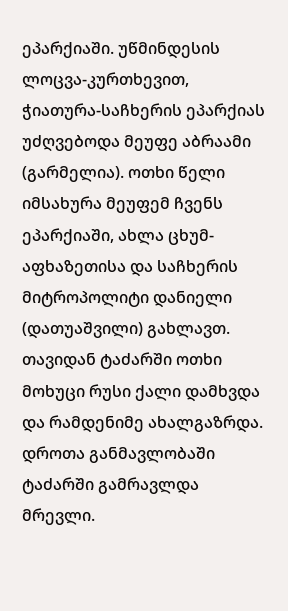ეპარქიაში. უწმინდესის ლოცვა-კურთხევით, ჭიათურა-საჩხერის ეპარქიას უძღვებოდა მეუფე აბრაამი (გარმელია). ოთხი წელი იმსახურა მეუფემ ჩვენს ეპარქიაში, ახლა ცხუმ-აფხაზეთისა და საჩხერის მიტროპოლიტი დანიელი (დათუაშვილი) გახლავთ.
თავიდან ტაძარში ოთხი მოხუცი რუსი ქალი დამხვდა და რამდენიმე ახალგაზრდა. დროთა განმავლობაში ტაძარში გამრავლდა მრევლი.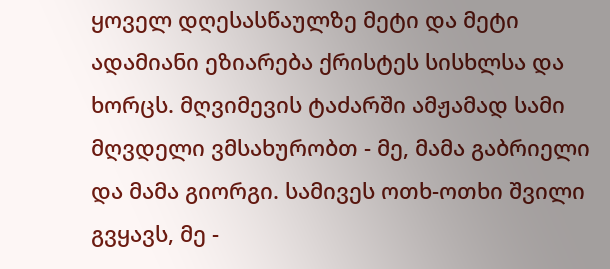ყოველ დღესასწაულზე მეტი და მეტი ადამიანი ეზიარება ქრისტეს სისხლსა და ხორცს. მღვიმევის ტაძარში ამჟამად სამი მღვდელი ვმსახურობთ - მე, მამა გაბრიელი და მამა გიორგი. სამივეს ოთხ-ოთხი შვილი გვყავს, მე -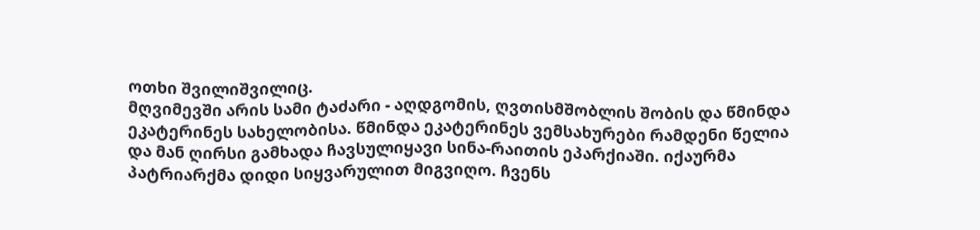ოთხი შვილიშვილიც.
მღვიმევში არის სამი ტაძარი - აღდგომის, ღვთისმშობლის შობის და წმინდა ეკატერინეს სახელობისა. წმინდა ეკატერინეს ვემსახურები რამდენი წელია და მან ღირსი გამხადა ჩავსულიყავი სინა-რაითის ეპარქიაში. იქაურმა პატრიარქმა დიდი სიყვარულით მიგვიღო. ჩვენს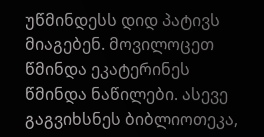უწმინდესს დიდ პატივს მიაგებენ. მოვილოცეთ წმინდა ეკატერინეს წმინდა ნაწილები. ასევე გაგვიხსნეს ბიბლიოთეკა,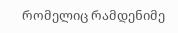რომელიც რამდენიმე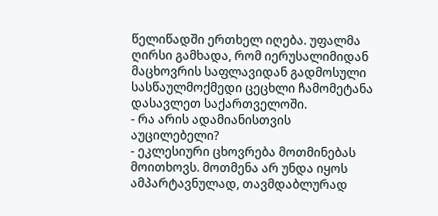წელიწადში ერთხელ იღება. უფალმა ღირსი გამხადა, რომ იერუსალიმიდან მაცხოვრის საფლავიდან გადმოსული სასწაულმოქმედი ცეცხლი ჩამომეტანა დასავლეთ საქართველოში.
- რა არის ადამიანისთვის აუცილებელი?
- ეკლესიური ცხოვრება მოთმინებას მოითხოვს. მოთმენა არ უნდა იყოს ამპარტავნულად, თავმდაბლურად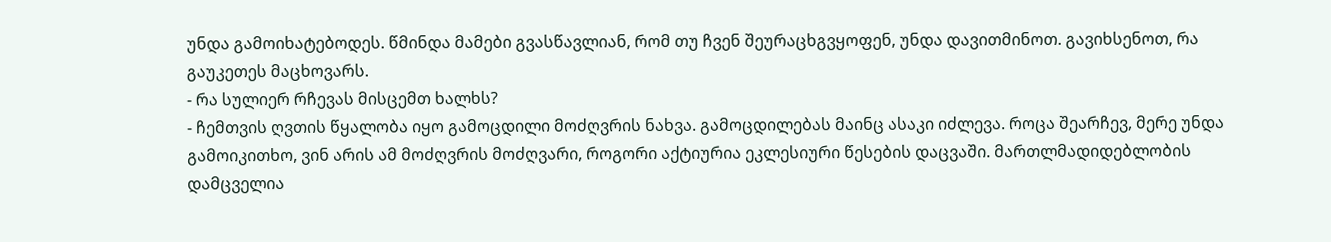უნდა გამოიხატებოდეს. წმინდა მამები გვასწავლიან, რომ თუ ჩვენ შეურაცხგვყოფენ, უნდა დავითმინოთ. გავიხსენოთ, რა გაუკეთეს მაცხოვარს.
- რა სულიერ რჩევას მისცემთ ხალხს?
- ჩემთვის ღვთის წყალობა იყო გამოცდილი მოძღვრის ნახვა. გამოცდილებას მაინც ასაკი იძლევა. როცა შეარჩევ, მერე უნდა გამოიკითხო, ვინ არის ამ მოძღვრის მოძღვარი, როგორი აქტიურია ეკლესიური წესების დაცვაში. მართლმადიდებლობის დამცველია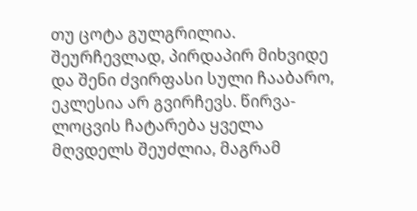თუ ცოტა გულგრილია. შეურჩევლად, პირდაპირ მიხვიდე და შენი ძვირფასი სული ჩააბარო, ეკლესია არ გვირჩევს. წირვა-ლოცვის ჩატარება ყველა მღვდელს შეუძლია, მაგრამ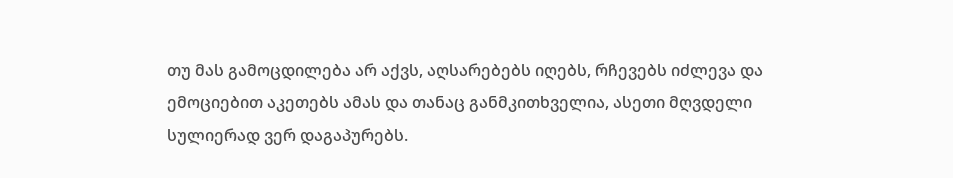თუ მას გამოცდილება არ აქვს, აღსარებებს იღებს, რჩევებს იძლევა და ემოციებით აკეთებს ამას და თანაც განმკითხველია, ასეთი მღვდელი სულიერად ვერ დაგაპურებს.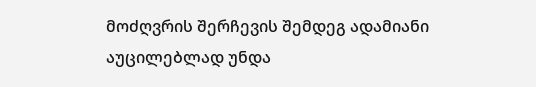მოძღვრის შერჩევის შემდეგ ადამიანი აუცილებლად უნდა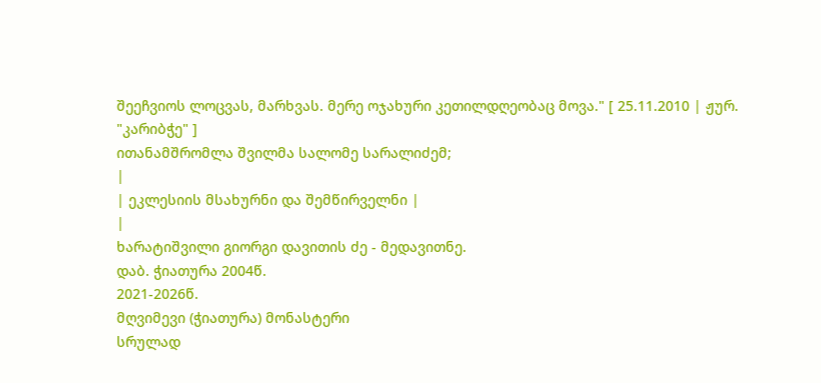შეეჩვიოს ლოცვას, მარხვას. მერე ოჯახური კეთილდღეობაც მოვა." [ 25.11.2010 | ჟურ. "კარიბჭე" ]
ითანამშრომლა შვილმა სალომე სარალიძემ;
|
| ეკლესიის მსახურნი და შემწირველნი |
|
ხარატიშვილი გიორგი დავითის ძე - მედავითნე.
დაბ. ჭიათურა 2004წ.
2021-2026წ.
მღვიმევი (ჭიათურა) მონასტერი
სრულად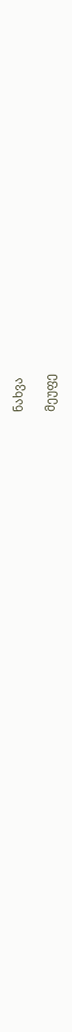ნახვა

მეუფე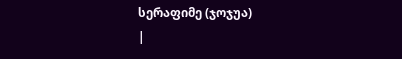სერაფიმე (ჯოჯუა)
|